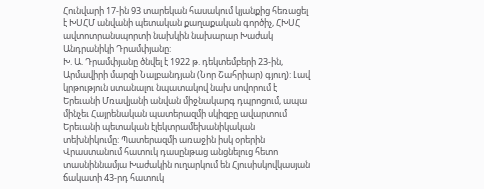Հունվարի 17-ին 93 տարեկան հասակում կյանքից հեռացել է ԽՍՀՄ անվանի պետական քաղաքական գործիչ, ՀԽՍՀ ավտոտրանսպորտի նախկին նախարար Խաժակ Անդրանիկի Դրամփյանը:
Խ. Ա. Դրամփյանը ծնվել է 1922 թ. դեկտեմբերի 23-ին, Արմավիրի մարզի Նալբանդյան (Նոր Շահրիար) գյուղ): Լավ կրթություն ստանալու նպատակով նախ սովորում է Երեւանի Մռավյանի անվան միջնակարգ դպրոցում, ապա մինչեւ Հայրենական պատերազմի սկիզբը ավարտում Երեւանի պետական էլեկտրամեխանիկական տեխնիկումը: Պատերազմի առաջին իսկ օրերին Վրաստանում հատուկ դասընթաց անցնելուց հետո տասնիննամյա Խաժակին ուղարկում են Հյուսիսկովկասյան ճակատի 43-րդ հատուկ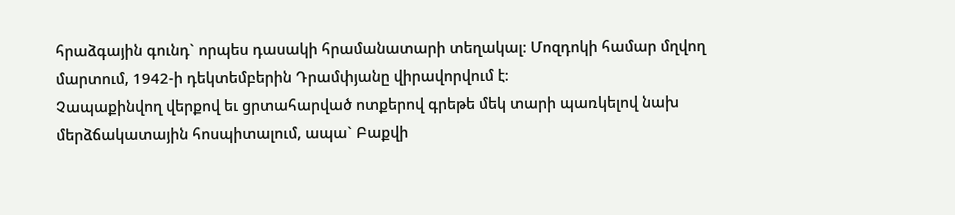հրաձգային գունդ` որպես դասակի հրամանատարի տեղակալ: Մոզդոկի համար մղվող մարտում, 1942-ի դեկտեմբերին Դրամփյանը վիրավորվում է։
Չապաքինվող վերքով եւ ցրտահարված ոտքերով գրեթե մեկ տարի պառկելով նախ մերձճակատային հոսպիտալում, ապա` Բաքվի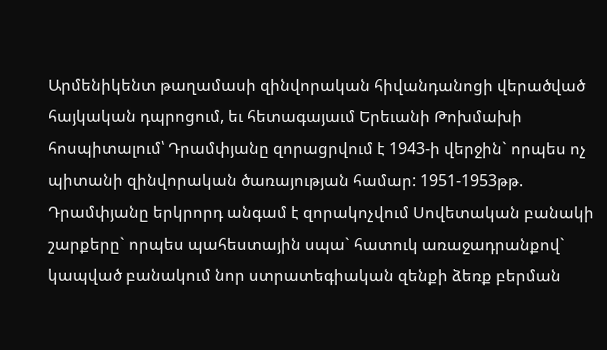Արմենիկենտ թաղամասի զինվորական հիվանդանոցի վերածված հայկական դպրոցում, եւ հետագայաւմ Երեւանի Թոխմախի հոսպիտալում՝ Դրամփյանը զորացրվում է 1943-ի վերջին` որպես ոչ պիտանի զինվորական ծառայության համար: 1951-1953թթ. Դրամփյանը երկրորդ անգամ է զորակոչվում Սովետական բանակի շարքերը` որպես պահեստային սպա` հատուկ առաջադրանքով` կապված բանակում նոր ստրատեգիական զենքի ձեռք բերման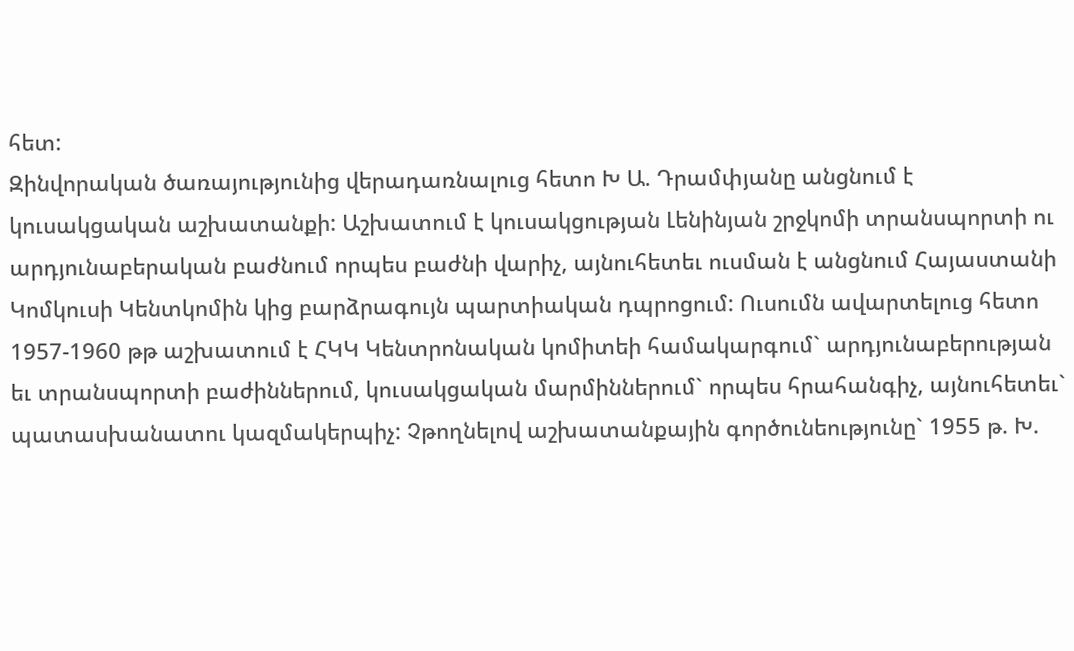հետ:
Զինվորական ծառայությունից վերադառնալուց հետո Խ Ա. Դրամփյանը անցնում է կուսակցական աշխատանքի: Աշխատում է կուսակցության Լենինյան շրջկոմի տրանսպորտի ու արդյունաբերական բաժնում որպես բաժնի վարիչ, այնուհետեւ ուսման է անցնում Հայաստանի Կոմկուսի Կենտկոմին կից բարձրագույն պարտիական դպրոցում: Ուսումն ավարտելուց հետո 1957-1960 թթ աշխատում է ՀԿԿ Կենտրոնական կոմիտեի համակարգում` արդյունաբերության եւ տրանսպորտի բաժիններում, կուսակցական մարմիններում` որպես հրահանգիչ, այնուհետեւ` պատասխանատու կազմակերպիչ: Չթողնելով աշխատանքային գործունեությունը` 1955 թ. Խ.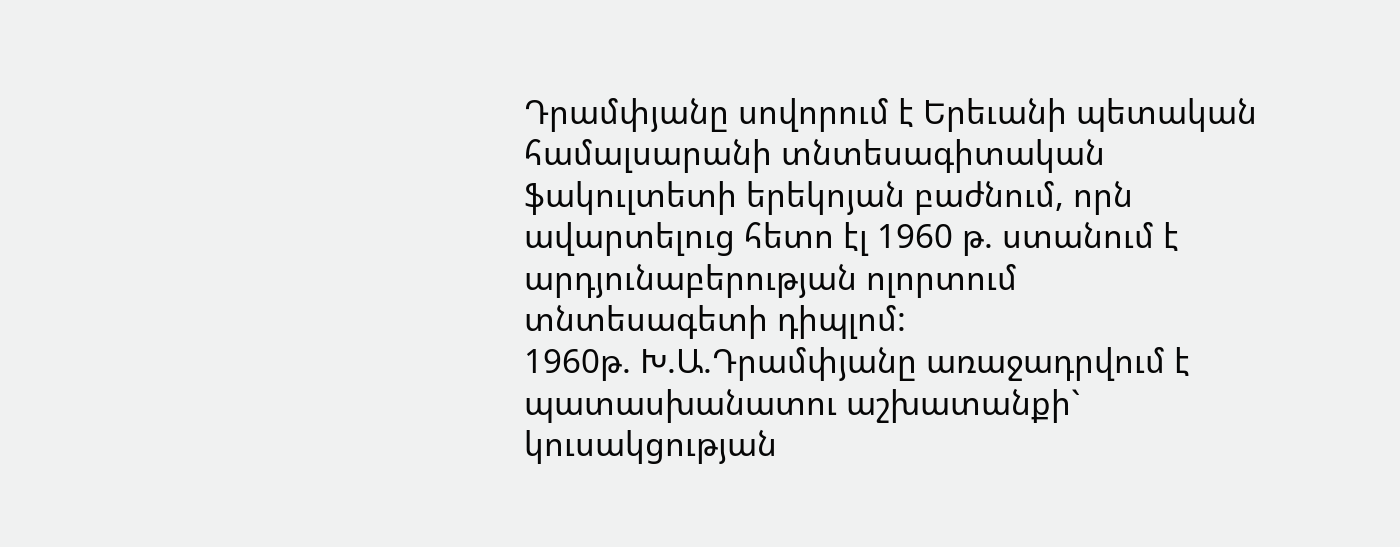Դրամփյանը սովորում է Երեւանի պետական համալսարանի տնտեսագիտական ֆակուլտետի երեկոյան բաժնում, որն ավարտելուց հետո էլ 1960 թ. ստանում է արդյունաբերության ոլորտում տնտեսագետի դիպլոմ:
1960թ. Խ.Ա.Դրամփյանը առաջադրվում է պատասխանատու աշխատանքի` կուսակցության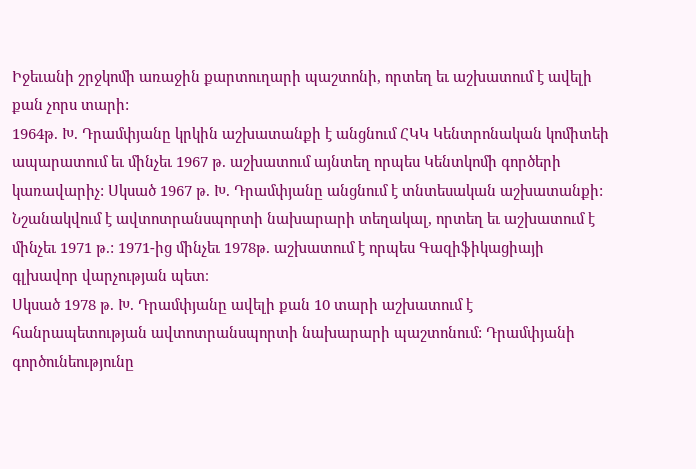Իջեւանի շրջկոմի առաջին քարտուղարի պաշտոնի, որտեղ եւ աշխատում է ավելի քան չորս տարի:
1964թ. Խ. Դրամփյանը կրկին աշխատանքի է անցնում ՀԿԿ Կենտրոնական կոմիտեի ապարատում եւ մինչեւ 1967 թ. աշխատում այնտեղ որպես Կենտկոմի գործերի կառավարիչ: Սկսած 1967 թ. Խ. Դրամփյանը անցնում է տնտեսական աշխատանքի: Նշանակվում է ավտոտրանսպորտի նախարարի տեղակալ, որտեղ եւ աշխատում է մինչեւ 1971 թ.: 1971-ից մինչեւ 1978թ. աշխատում է որպես Գազիֆիկացիայի գլխավոր վարչության պետ։
Սկսած 1978 թ. Խ. Դրամփյանը ավելի քան 10 տարի աշխատում է հանրապետության ավտոտրանսպորտի նախարարի պաշտոնում: Դրամփյանի գործունեությունը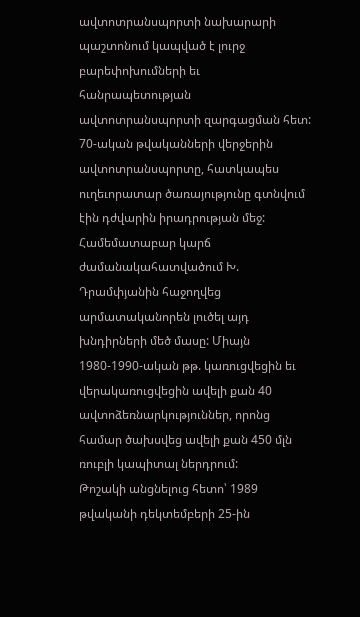ավտոտրանսպորտի նախարարի պաշտոնում կապված է լուրջ բարեփոխումների եւ հանրապետության ավտոտրանսպորտի զարգացման հետ: 70-ական թվականների վերջերին ավտոտրանսպորտը, հատկապես ուղեւորատար ծառայությունը գտնվում էին դժվարին իրադրության մեջ:
Համեմատաբար կարճ ժամանակահատվածում Խ. Դրամփյանին հաջողվեց արմատականորեն լուծել այդ խնդիրների մեծ մասը: Միայն 1980-1990-ական թթ. կառուցվեցին եւ վերակառուցվեցին ավելի քան 40 ավտոձեռնարկություններ, որոնց համար ծախսվեց ավելի քան 450 մլն ռուբլի կապիտալ ներդրում:
Թոշակի անցնելուց հետո՝ 1989 թվականի դեկտեմբերի 25-ին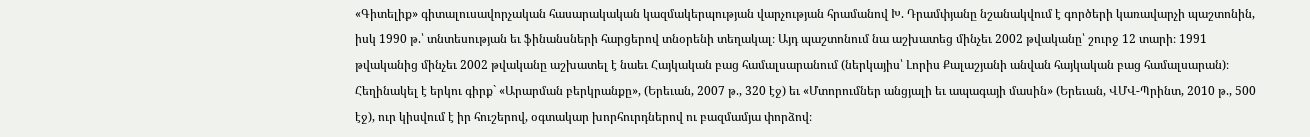«Գիտելիք» գիտալուսավորչական հասարակական կազմակերպության վարչության հրամանով Խ. Դրամփյանը նշանակվում է գործերի կառավարչի պաշտոնին, իսկ 1990 թ.՝ տնտեսության եւ ֆինանսների հարցերով տնօրենի տեղակալ։ Այդ պաշտոնում նա աշխատեց մինչեւ 2002 թվականը՝ շուրջ 12 տարի։ 1991 թվականից մինչեւ 2002 թվականը աշխատել է նաեւ Հայկական բաց համալսարանում (ներկայիս՝ Լորիս Քալաշյանի անվան հայկական բաց համալսարան)։
Հեղինակել է երկու գիրք` «Արարման բերկրանքը», (Երեւան, 2007 թ., 320 էջ) եւ «Մտորումներ անցյալի եւ ապագայի մասին» (Երեւան, ՎՄՎ-Պրինտ, 2010 թ., 500 էջ), ուր կիսվում է իր հուշերով, օգտակար խորհուրդներով ու բազմամյա փորձով։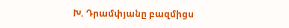Խ. Դրամփյանը բազմիցս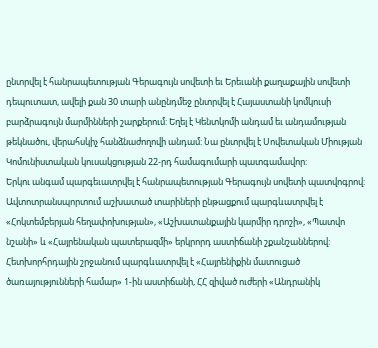ընտրվել է հանրապետության Գերագույն սովետի եւ Երեւանի քաղաքային սովետի դեպուտատ, ավելի քան 30 տարի անընդմեջ ընտրվել է Հայաստանի կոմկուսի բարձրագույն մարմինների շարքերում: Եղել է Կենտկոմի անդամ եւ անդամության թեկնածու, վերահսկիչ հանձնաժողովի անդամ: Նա ընտրվել է Սովետական Միության Կոմունիստական կուսակցության 22-րդ համագումարի պատգամավոր:
Երկու անգամ պարգեւատրվել է հանրապետության Գերագույն սովետի պատվոգրով: Ավտոտրանսպորտում աշխատած տարիների ընթացքում պարգևատրվել է «Հոկտեմբերյան հեղափոխության», «Աշխատանքային կարմիր դրոշի», «Պատվո նշանի» և «Հայրենական պատերազմի» երկրորդ աստիճանի շքանշաններով: Հետխորհրդային շրջանում պարգևատրվել է «Հայրենիքին մատուցած ծառայությունների համար» 1-ին աստիճանի, ՀՀ զիված ուժերի «Անդրանիկ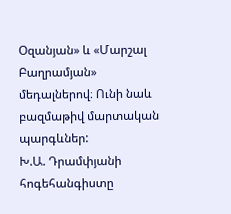Օզանյան» և «Մարշալ Բաղրամյան» մեդալներով։ Ունի նաև բազմաթիվ մարտական պարգևներ:
Խ.Ա. Դրամփյանի հոգեհանգիստը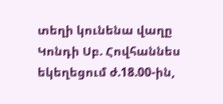տեղի կունենա վաղը Կոնդի Սբ. Հովհաննես եկեղեցում ժ.18.00-ին,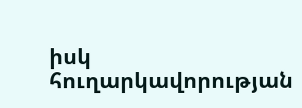իսկ հուղարկավորության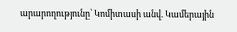արարողությունը՝ Կոմիտասի անվ. Կամերային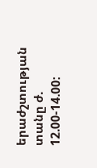երաժշտության տանը ժ. 12.00-14.00: